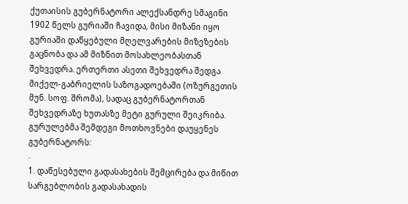ქუთაისის გუბერნატორი ალექსანდრე სმაგინი 1902 წელს გურიაში ჩავიდა, მისი მიზანი იყო გურიაში დაწყებული მღელვარების მიზეზების გაცნობა და ამ მიზნით მოსახლეობასთან შეხვედრა. ერთერთი ასეთი შეხვედრა შედგა მიქელ-გაბრიელის საზოგადოებაში (ოზურგეთის მუნ. სოფ. შრომა), სადაც გუბერნატორთან შეხვედრაზე ხუთასზე მეტი გურული შეიკრიბა. გურულებმა შემდეგი მოთხოვნები დაუყენეს გუბერნატორს:
.
1. დაწესებული გადასახების შემცირება და მიწით სარგებლობის გადასახადის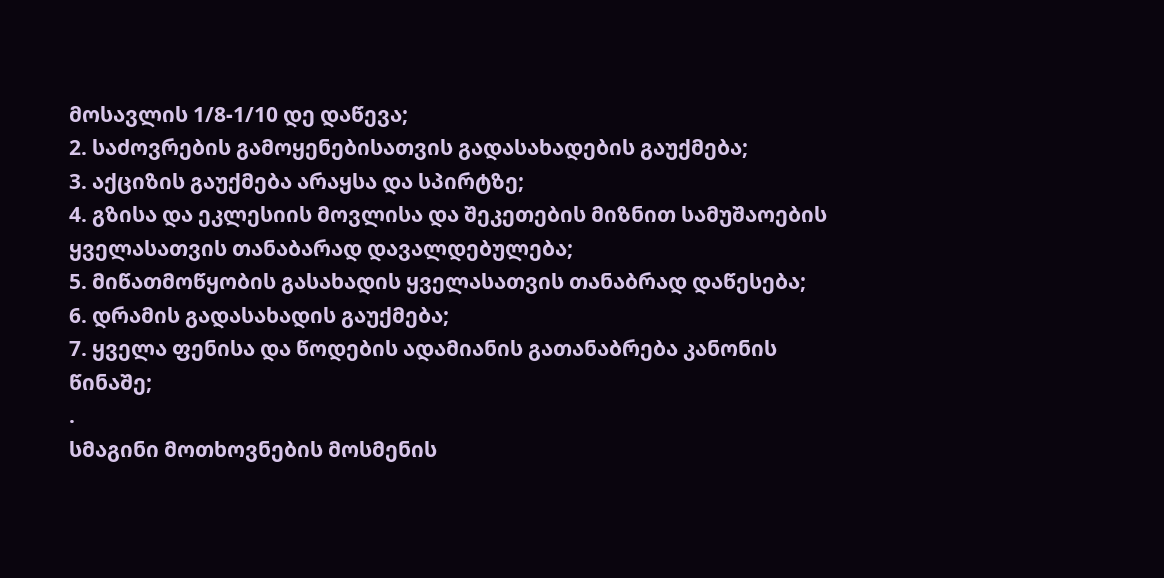მოსავლის 1/8-1/10 დე დაწევა;
2. საძოვრების გამოყენებისათვის გადასახადების გაუქმება;
3. აქციზის გაუქმება არაყსა და სპირტზე;
4. გზისა და ეკლესიის მოვლისა და შეკეთების მიზნით სამუშაოების ყველასათვის თანაბარად დავალდებულება;
5. მიწათმოწყობის გასახადის ყველასათვის თანაბრად დაწესება;
6. დრამის გადასახადის გაუქმება;
7. ყველა ფენისა და წოდების ადამიანის გათანაბრება კანონის წინაშე;
.
სმაგინი მოთხოვნების მოსმენის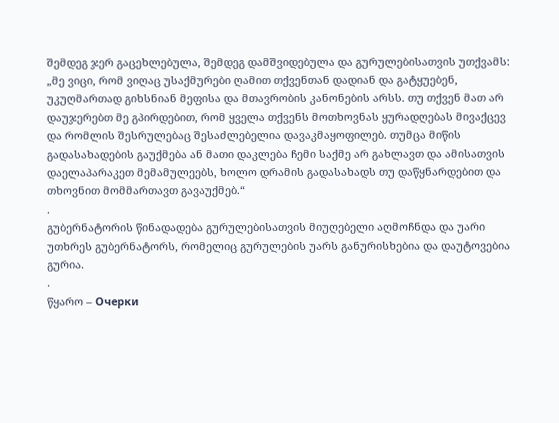შემდეგ ჯერ გაცეხლებულა, შემდეგ დამშვიდებულა და გურულებისათვის უთქვამს: „მე ვიცი, რომ ვიღაც უსაქმურები ღამით თქვენთან დადიან და გატყუებენ, უკუღმართად გიხსნიან მეფისა და მთავრობის კანონების არსს. თუ თქვენ მათ არ დაუჯერებთ მე გპირდებით, რომ ყველა თქვენს მოთხოვნას ყურადღებას მივაქცევ და რომლის შესრულებაც შესაძლებელია დავაკმაყოფილებ. თუმცა მიწის გადასახადების გაუქმება ან მათი დაკლება ჩემი საქმე არ გახლავთ და ამისათვის დაელაპარაკეთ მემამულეებს, ხოლო დრამის გადასახადს თუ დაწყნარდებით და თხოვნით მომმართავთ გავაუქმებ.“
.
გუბერნატორის წინადადება გურულებისათვის მიუღებელი აღმოჩნდა და უარი უთხრეს გუბერნატორს, რომელიც გურულების უარს განურისხებია და დაუტოვებია გურია.
.
წყარო – Очерки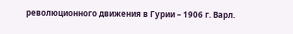революционного движения в Гурии – 1906 г. Варл.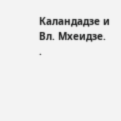Каландадзе и Вл. Мхеидзе.
.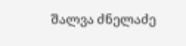შალვა ძნელაძე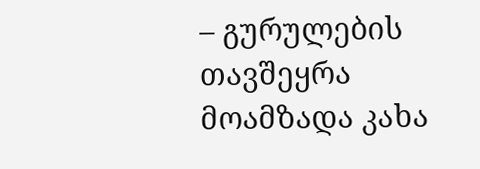– გურულების თავშეყრა
მოამზადა კახა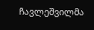ჩავლეშვილმა